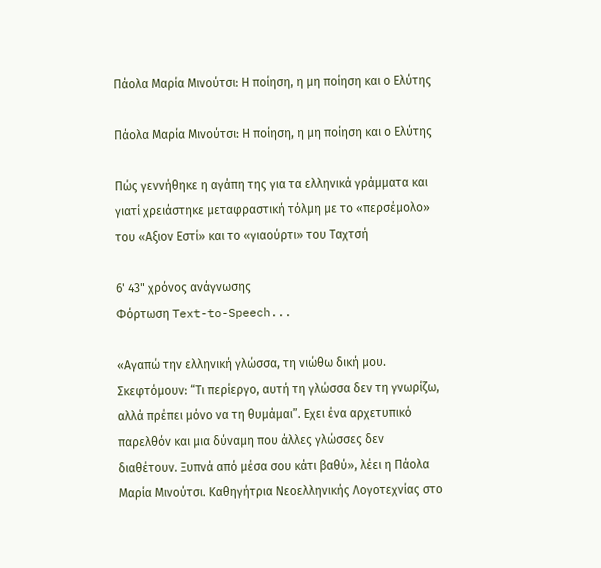Πάολα Μαρία Μινούτσι: Η ποίηση, η μη ποίηση και ο Ελύτης

Πάολα Μαρία Μινούτσι: Η ποίηση, η μη ποίηση και ο Ελύτης

Πώς γεννήθηκε η αγάπη της για τα ελληνικά γράμματα και γιατί χρειάστηκε μεταφραστική τόλμη με το «περσέμολο» του «Αξιον Εστί» και το «γιαούρτι» του Ταχτσή

6' 43" χρόνος ανάγνωσης
Φόρτωση Text-to-Speech...

«Αγαπώ την ελληνική γλώσσα, τη νιώθω δική μου. Σκεφτόμουν: “Τι περίεργο, αυτή τη γλώσσα δεν τη γνωρίζω, αλλά πρέπει μόνο να τη θυμάμαι”. Εχει ένα αρχετυπικό παρελθόν και μια δύναμη που άλλες γλώσσες δεν διαθέτουν. Ξυπνά από μέσα σου κάτι βαθύ», λέει η Πάολα Μαρία Μινούτσι. Καθηγήτρια Νεοελληνικής Λογοτεχνίας στο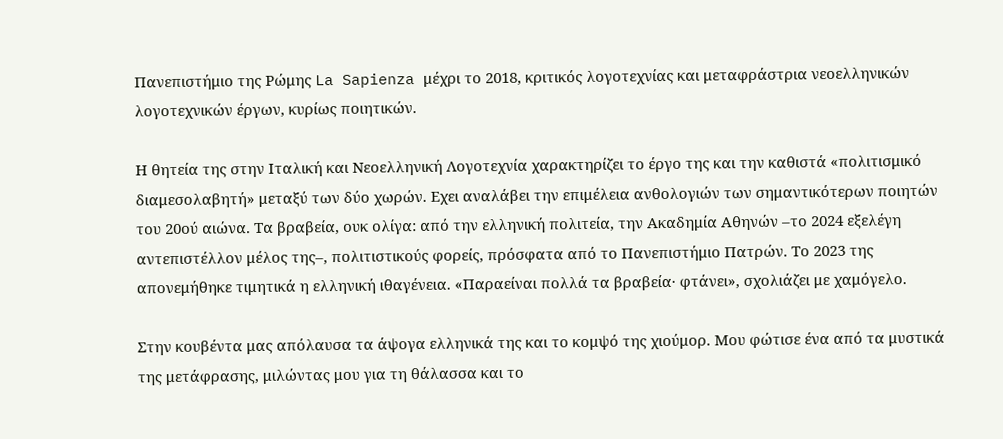Πανεπιστήμιο της Ρώμης La Sapienza μέχρι το 2018, κριτικός λογοτεχνίας και μεταφράστρια νεοελληνικών λογοτεχνικών έργων, κυρίως ποιητικών.

Η θητεία της στην Ιταλική και Νεοελληνική Λογοτεχνία χαρακτηρίζει το έργο της και την καθιστά «πολιτισμικό διαμεσολαβητή» μεταξύ των δύο χωρών. Eχει αναλάβει την επιμέλεια ανθολογιών των σημαντικότερων ποιητών του 20ού αιώνα. Τα βραβεία, ουκ ολίγα: από την ελληνική πολιτεία, την Ακαδημία Αθηνών –το 2024 εξελέγη αντεπιστέλλον μέλος της–, πολιτιστικούς φορείς, πρόσφατα από το Πανεπιστήμιο Πατρών. Το 2023 της απονεμήθηκε τιμητικά η ελληνική ιθαγένεια. «Παραείναι πολλά τα βραβεία· φτάνει», σχολιάζει με χαμόγελο.

Στην κουβέντα μας απόλαυσα τα άψογα ελληνικά της και το κομψό της χιούμορ. Μου φώτισε ένα από τα μυστικά της μετάφρασης, μιλώντας μου για τη θάλασσα και το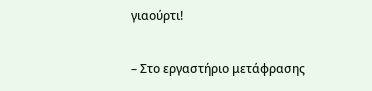γιαούρτι!

– Στο εργαστήριο μετάφρασης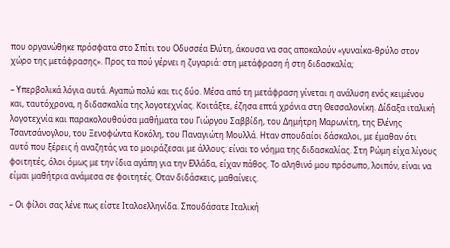που οργανώθηκε πρόσφατα στο Σπίτι του Οδυσσέα Ελύτη, άκουσα να σας αποκαλούν «γυναίκα-θρύλο στον χώρο της μετάφρασης». Προς τα πού γέρνει η ζυγαριά: στη μετάφραση ή στη διδασκαλία;

– Υπερβολικά λόγια αυτά. Αγαπώ πολύ και τις δύο. Μέσα από τη μετάφραση γίνεται η ανάλυση ενός κειμένου και, ταυτόχρονα, η διδασκαλία της λογοτεχνίας. Κοιτάξτε, έζησα επτά χρόνια στη Θεσσαλονίκη. Δίδαξα ιταλική λογοτεχνία και παρακολουθούσα μαθήματα του Γιώργου Σαββίδη, του Δημήτρη Μαρωνίτη, της Ελένης Τσαντσάνογλου, του Ξενοφώντα Κοκόλη, του Παναγιώτη Μουλλά. Hταν σπουδαίοι δάσκαλοι, με έμαθαν ότι αυτό που ξέρεις ή αναζητάς να το μοιράζεσαι με άλλους: είναι το νόημα της διδασκαλίας. Στη Ρώμη είχα λίγους φοιτητές, όλοι όμως με την ίδια αγάπη για την Ελλάδα, είχαν πάθος. Το αληθινό μου πρόσωπο, λοιπόν, είναι να είμαι μαθήτρια ανάμεσα σε φοιτητές. Oταν διδάσκεις, μαθαίνεις.

– Οι φίλοι σας λένε πως είστε Iταλοελληνίδα. Σπουδάσατε Ιταλική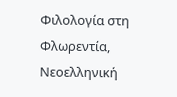Φιλολογία στη Φλωρεντία, Νεοελληνική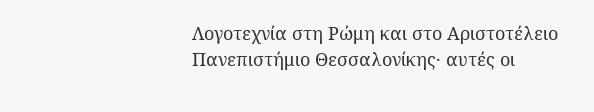Λογοτεχνία στη Ρώμη και στο Αριστοτέλειο Πανεπιστήμιο Θεσσαλονίκης· αυτές οι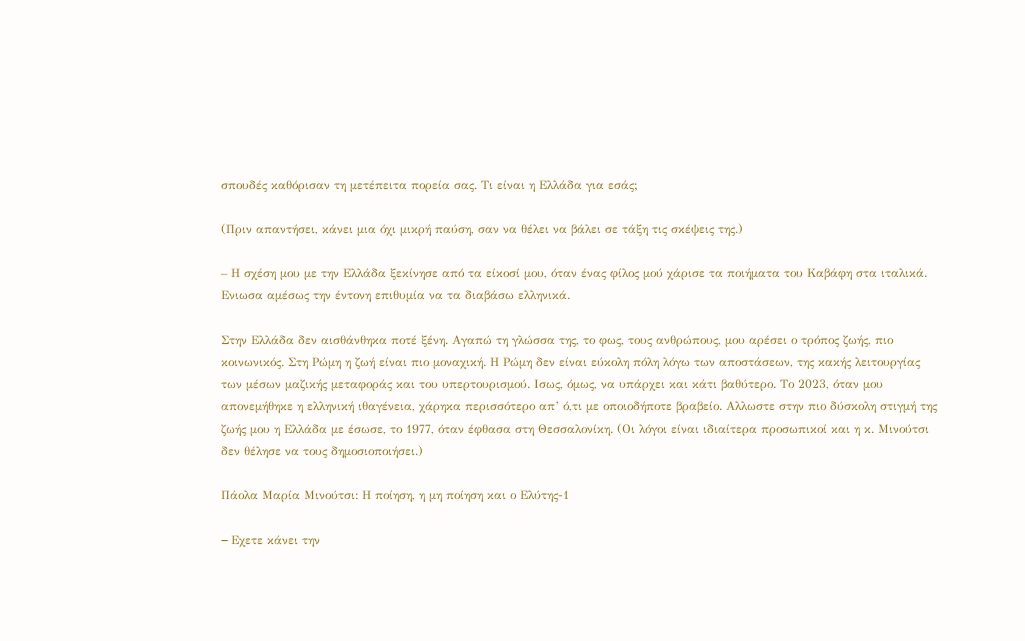σπουδές καθόρισαν τη μετέπειτα πορεία σας. Τι είναι η Ελλάδα για εσάς;

(Πριν απαντήσει, κάνει μια όχι μικρή παύση, σαν να θέλει να βάλει σε τάξη τις σκέψεις της.)

– Η σχέση μου με την Ελλάδα ξεκίνησε από τα είκοσί μου, όταν ένας φίλος μού χάρισε τα ποιήματα του Καβάφη στα ιταλικά. Eνιωσα αμέσως την έντονη επιθυμία να τα διαβάσω ελληνικά.

Στην Ελλάδα δεν αισθάνθηκα ποτέ ξένη. Αγαπώ τη γλώσσα της, το φως, τους ανθρώπους, μου αρέσει ο τρόπος ζωής, πιο κοινωνικός. Στη Ρώμη η ζωή είναι πιο μοναχική. Η Ρώμη δεν είναι εύκολη πόλη λόγω των αποστάσεων, της κακής λειτουργίας των μέσων μαζικής μεταφοράς και του υπερτουρισμού. Iσως, όμως, να υπάρχει και κάτι βαθύτερο. Το 2023, όταν μου απονεμήθηκε η ελληνική ιθαγένεια, χάρηκα περισσότερο απ’ ό,τι με οποιοδήποτε βραβείο. Aλλωστε στην πιο δύσκολη στιγμή της ζωής μου η Ελλάδα με έσωσε, το 1977, όταν έφθασα στη Θεσσαλονίκη. (Οι λόγοι είναι ιδιαίτερα προσωπικοί και η κ. Μινούτσι δεν θέλησε να τους δημοσιοποιήσει.)

Πάολα Μαρία Μινούτσι: Η ποίηση, η μη ποίηση και ο Ελύτης-1

– Eχετε κάνει την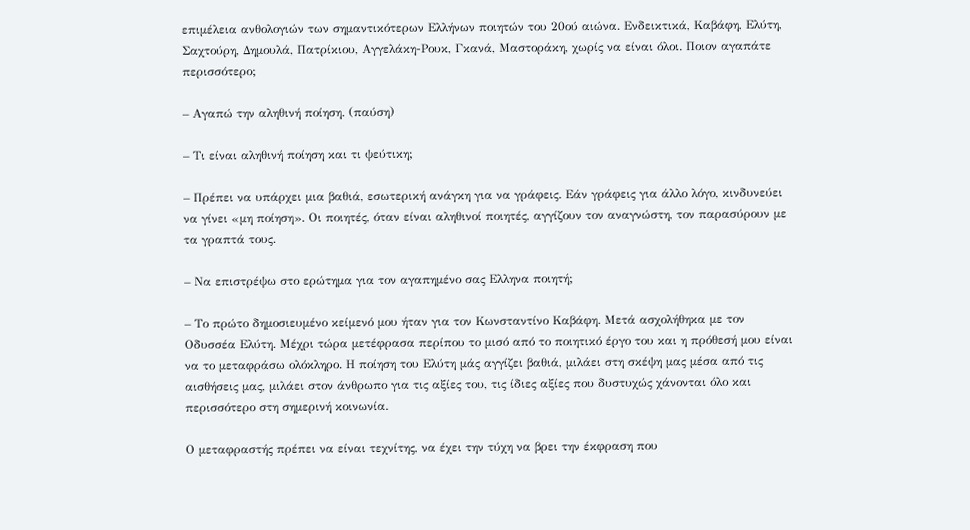επιμέλεια ανθολογιών των σημαντικότερων Ελλήνων ποιητών του 20ού αιώνα. Ενδεικτικά, Καβάφη, Ελύτη, Σαχτούρη, Δημουλά, Πατρίκιου, Αγγελάκη-Ρουκ, Γκανά, Μαστοράκη, χωρίς να είναι όλοι. Ποιον αγαπάτε περισσότερο;

– Αγαπώ την αληθινή ποίηση. (παύση)

– Τι είναι αληθινή ποίηση και τι ψεύτικη;

– Πρέπει να υπάρχει μια βαθιά, εσωτερική ανάγκη για να γράφεις. Εάν γράφεις για άλλο λόγο, κινδυνεύει να γίνει «μη ποίηση». Οι ποιητές, όταν είναι αληθινοί ποιητές, αγγίζουν τον αναγνώστη, τον παρασύρουν με τα γραπτά τους.

– Να επιστρέψω στο ερώτημα για τον αγαπημένο σας Ελληνα ποιητή;

– Το πρώτο δημοσιευμένο κείμενό μου ήταν για τον Κωνσταντίνο Καβάφη. Μετά ασχολήθηκα με τον Οδυσσέα Ελύτη. Μέχρι τώρα μετέφρασα περίπου το μισό από το ποιητικό έργο του και η πρόθεσή μου είναι να το μεταφράσω ολόκληρο. Η ποίηση του Ελύτη μάς αγγίζει βαθιά, μιλάει στη σκέψη μας μέσα από τις αισθήσεις μας, μιλάει στον άνθρωπο για τις αξίες του, τις ίδιες αξίες που δυστυχώς χάνονται όλο και περισσότερο στη σημερινή κοινωνία.

Ο μεταφραστής πρέπει να είναι τεχνίτης, να έχει την τύχη να βρει την έκφραση που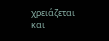χρειάζεται και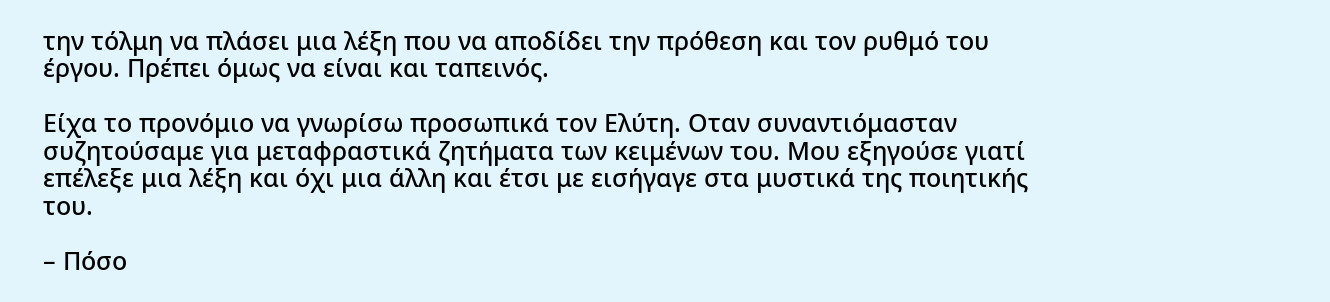την τόλμη να πλάσει μια λέξη που να αποδίδει την πρόθεση και τον ρυθμό του έργου. Πρέπει όμως να είναι και ταπεινός.

Είχα το προνόμιο να γνωρίσω προσωπικά τον Ελύτη. Οταν συναντιόμασταν συζητούσαμε για μεταφραστικά ζητήματα των κειμένων του. Μου εξηγούσε γιατί επέλεξε μια λέξη και όχι μια άλλη και έτσι με εισήγαγε στα μυστικά της ποιητικής του.

– Πόσο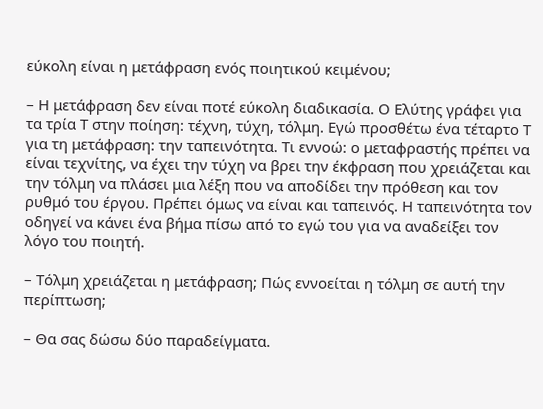εύκολη είναι η μετάφραση ενός ποιητικού κειμένου;

– Η μετάφραση δεν είναι ποτέ εύκολη διαδικασία. Ο Ελύτης γράφει για τα τρία Τ στην ποίηση: τέχνη, τύχη, τόλμη. Εγώ προσθέτω ένα τέταρτο Τ για τη μετάφραση: την ταπεινότητα. Τι εννοώ: ο μεταφραστής πρέπει να είναι τεχνίτης, να έχει την τύχη να βρει την έκφραση που χρειάζεται και την τόλμη να πλάσει μια λέξη που να αποδίδει την πρόθεση και τον ρυθμό του έργου. Πρέπει όμως να είναι και ταπεινός. Η ταπεινότητα τον οδηγεί να κάνει ένα βήμα πίσω από το εγώ του για να αναδείξει τον λόγο του ποιητή.

– Τόλμη χρειάζεται η μετάφραση; Πώς εννοείται η τόλμη σε αυτή την περίπτωση;

– Θα σας δώσω δύο παραδείγματα.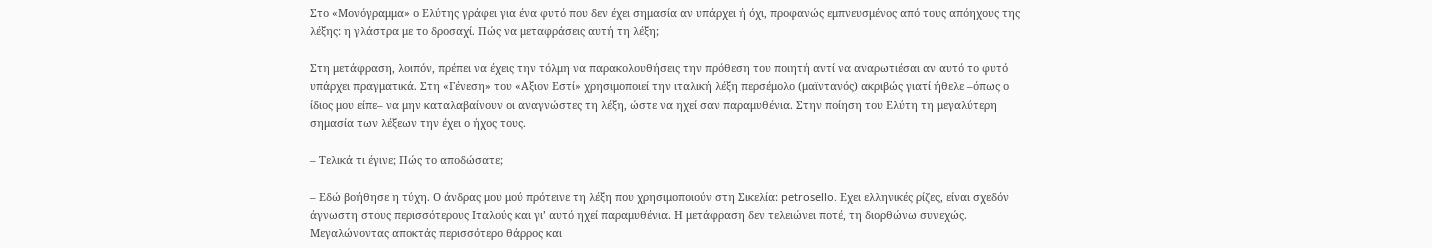Στο «Μονόγραμμα» ο Ελύτης γράφει για ένα φυτό που δεν έχει σημασία αν υπάρχει ή όχι, προφανώς εμπνευσμένος από τους απόηχους της λέξης: η γλάστρα με το δροσαχί. Πώς να μεταφράσεις αυτή τη λέξη;

Στη μετάφραση, λοιπόν, πρέπει να έχεις την τόλμη να παρακολουθήσεις την πρόθεση του ποιητή αντί να αναρωτιέσαι αν αυτό το φυτό υπάρχει πραγματικά. Στη «Γένεση» του «Αξιον Εστί» χρησιμοποιεί την ιταλική λέξη περσέμολο (μαϊντανός) ακριβώς γιατί ήθελε –όπως ο ίδιος μου είπε– να μην καταλαβαίνουν οι αναγνώστες τη λέξη, ώστε να ηχεί σαν παραμυθένια. Στην ποίηση του Ελύτη τη μεγαλύτερη σημασία των λέξεων την έχει ο ήχος τους.

– Τελικά τι έγινε; Πώς το αποδώσατε;

– Εδώ βοήθησε η τύχη. Ο άνδρας μου μού πρότεινε τη λέξη που χρησιμοποιούν στη Σικελία: petrosello. Εχει ελληνικές ρίζες, είναι σχεδόν άγνωστη στους περισσότερους Ιταλούς και γι’ αυτό ηχεί παραμυθένια. Η μετάφραση δεν τελειώνει ποτέ, τη διορθώνω συνεχώς. Μεγαλώνοντας αποκτάς περισσότερο θάρρος και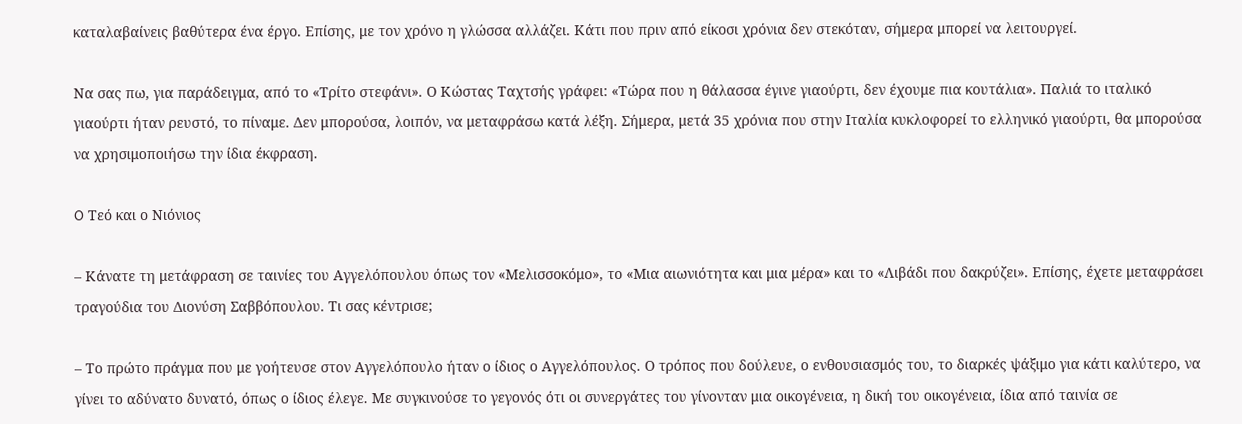καταλαβαίνεις βαθύτερα ένα έργο. Επίσης, με τον χρόνο η γλώσσα αλλάζει. Κάτι που πριν από είκοσι χρόνια δεν στεκόταν, σήμερα μπορεί να λειτουργεί.

Να σας πω, για παράδειγμα, από το «Τρίτο στεφάνι». Ο Κώστας Ταχτσής γράφει: «Τώρα που η θάλασσα έγινε γιαούρτι, δεν έχουμε πια κουτάλια». Παλιά το ιταλικό γιαούρτι ήταν ρευστό, το πίναμε. Δεν μπορούσα, λοιπόν, να μεταφράσω κατά λέξη. Σήμερα, μετά 35 χρόνια που στην Ιταλία κυκλοφορεί το ελληνικό γιαούρτι, θα μπορούσα να χρησιμοποιήσω την ίδια έκφραση.

O Τεό και ο Νιόνιος

– Κάνατε τη μετάφραση σε ταινίες του Αγγελόπουλου όπως τον «Μελισσοκόμο», το «Μια αιωνιότητα και μια μέρα» και το «Λιβάδι που δακρύζει». Επίσης, έχετε μεταφράσει τραγούδια του Διονύση Σαββόπουλου. Τι σας κέντρισε;

– Το πρώτο πράγμα που με γοήτευσε στον Αγγελόπουλο ήταν ο ίδιος ο Αγγελόπουλος. Ο τρόπος που δούλευε, ο ενθουσιασμός του, το διαρκές ψάξιμο για κάτι καλύτερο, να γίνει το αδύνατο δυνατό, όπως ο ίδιος έλεγε. Με συγκινούσε το γεγονός ότι οι συνεργάτες του γίνονταν μια οικογένεια, η δική του οικογένεια, ίδια από ταινία σε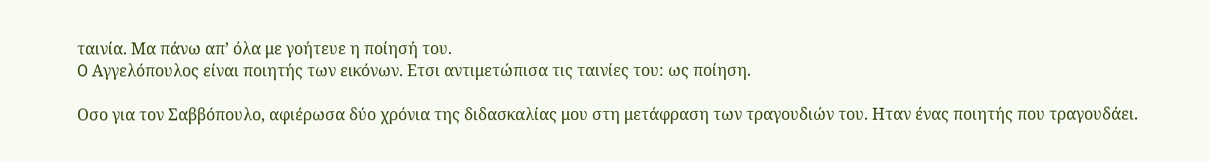ταινία. Μα πάνω απ’ όλα με γοήτευε η ποίησή του.
O Αγγελόπουλος είναι ποιητής των εικόνων. Ετσι αντιμετώπισα τις ταινίες του: ως ποίηση.

Οσο για τον Σαββόπουλο, αφιέρωσα δύο χρόνια της διδασκαλίας μου στη μετάφραση των τραγουδιών του. Ηταν ένας ποιητής που τραγουδάει.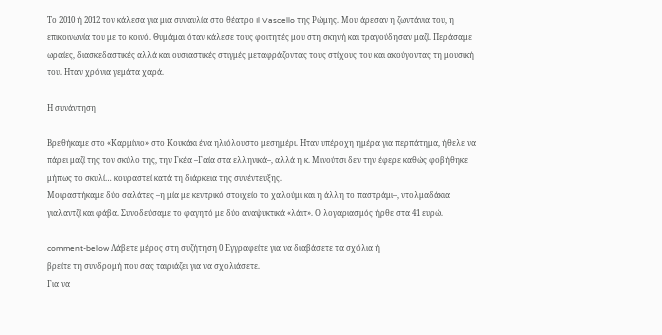Το 2010 ή 2012 τον κάλεσα για μια συναυλία στο θέατρο Il Vascello της Ρώμης. Μου άρεσαν η ζωντάνια του, η επικοινωνία του με το κοινό. Θυμάμαι όταν κάλεσε τους φοιτητές μου στη σκηνή και τραγούδησαν μαζί. Περάσαμε ωραίες, διασκεδαστικές αλλά και ουσιαστικές στιγμές μεταφράζοντας τους στίχους του και ακούγοντας τη μουσική του. Ηταν χρόνια γεμάτα χαρά.

Η συνάντηση

Βρεθήκαμε στο «Καρμίνιο» στο Κουκάκι ένα ηλιόλουστο μεσημέρι. Ηταν υπέροχη ημέρα για περπάτημα, ήθελε να πάρει μαζί της τον σκύλο της, την Γκέα –Γαία στα ελληνικά–, αλλά η κ. Μινούτσι δεν την έφερε καθώς φοβήθηκε μήπως το σκυλί… κουραστεί κατά τη διάρκεια της συνέντευξης.
Μοιραστήκαμε δύο σαλάτες –η μία με κεντρικό στοιχείο το χαλούμι και η άλλη το παστράμι–, ντολμαδάκια γιαλαντζί και φάβα. Συνοδεύσαμε το φαγητό με δύο αναψυκτικά «λάιτ». Ο λογαριασμός ήρθε στα 41 ευρώ.

comment-below Λάβετε μέρος στη συζήτηση 0 Εγγραφείτε για να διαβάσετε τα σχόλια ή
βρείτε τη συνδρομή που σας ταιριάζει για να σχολιάσετε.
Για να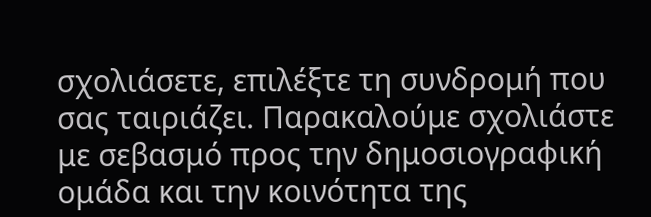σχολιάσετε, επιλέξτε τη συνδρομή που σας ταιριάζει. Παρακαλούμε σχολιάστε με σεβασμό προς την δημοσιογραφική ομάδα και την κοινότητα της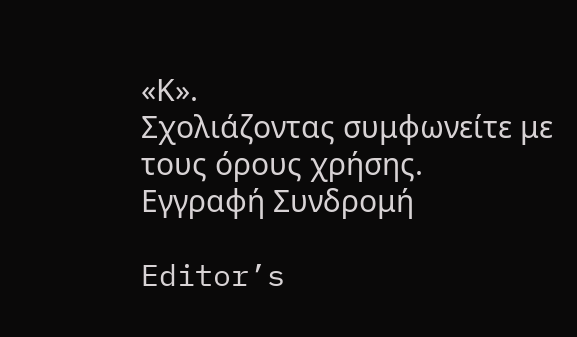«Κ».
Σχολιάζοντας συμφωνείτε με τους όρους χρήσης.
Εγγραφή Συνδρομή

Editor’s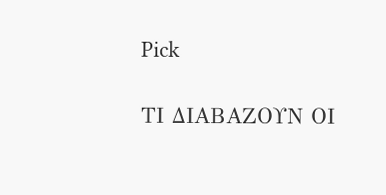Pick

ΤΙ ΔΙΑΒΑΖΟΥΝ ΟΙ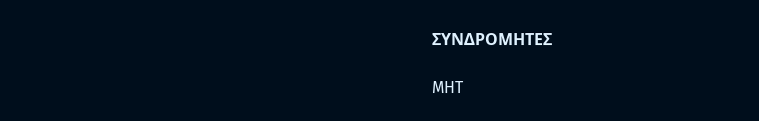ΣΥΝΔΡΟΜΗΤΕΣ

MHT